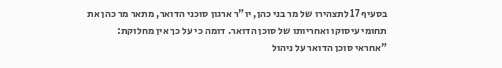בסעיף 17 לתצהירו של מר בני כהן, יו"ר ארגון סוכני הדואר, מתאר מר כהן את תחומי עיסוקו ואחריותו של סוכן הדואר. דומה כי על כך אין מחלוקת:
"אחראי סוכן הדואר על ניהול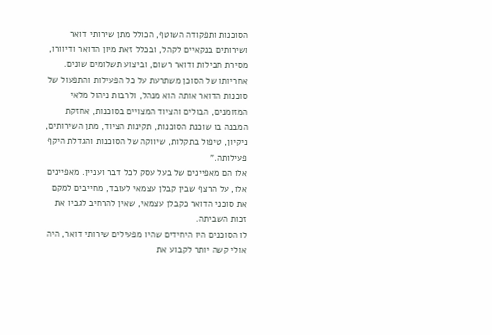הסוכנות ותפקודה השוטף, הכולל מתן שירותי דואר ושירותים בנקאיים לקהל, ובכלל זאת מיון הדואר ודיוורו, מסירת חבילות ודואר רשום, וביצוע תשלומים שונים. אחריותו של הסוכן משתרעת על כל הפעילות והתפעול של סוכנות הדואר אותה הוא מנהל, ולרבות ניהול מלאי המזומנים, הבולים והציוד המצויים בסוכנות, אחזקת המבנה בו שוכנת הסוכנות, תקינות הציוד, מתן השירותים, ניקיון, טיפול בתקלות, שיווקה של הסוכנות והגדלת היקף פעילותה."
אלו הם מאפיינים של בעל עסק לכל דבר ועניין. מאפיינים אלו, על הרצף שבין קבלן עצמאי לעובד, מחייבים למקם את סוכני הדואר כקבלן עצמאי, שאין להרחיב לגביו את זכות השביתה.
לו הסוכנים היו היחידים שהיו מפעילים שירותי דואר, היה אולי קשה יותר לקבוע את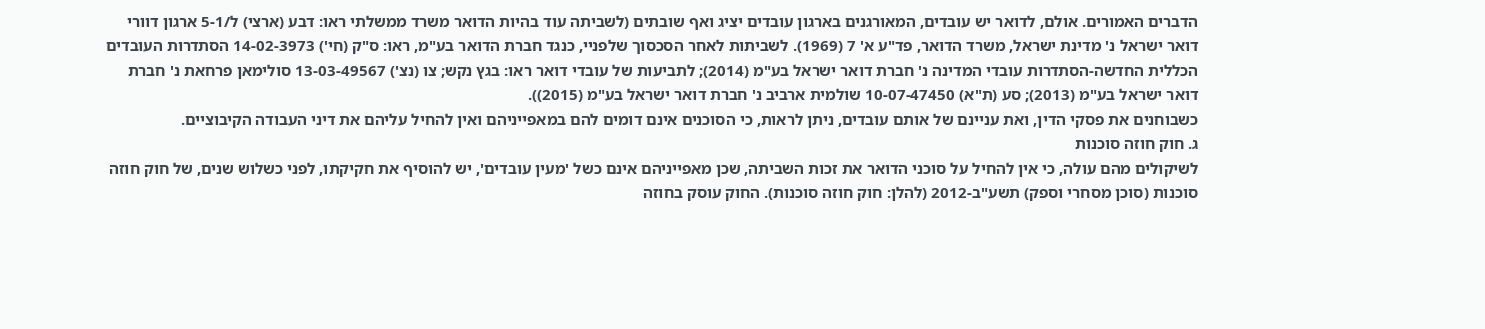הדברים האמורים. אולם, לדואר יש עובדים, המאורגנים בארגון עובדים יציג ואף שובתים (לשביתה עוד בהיות הדואר משרד ממשלתי ראו: דבע (ארצי) ל/5-1 ארגון דוורי דואר ישראל נ' מדינת ישראל, משרד הדואר, פד"ע א' 7 (1969). לשביתות לאחר הסכסוך שלפניי, כנגד חברת הדואר בע"מ, ראו: ס"ק (חי') 14-02-3973 הסתדרות העובדים הכללית החדשה-הסתדרות עובדי המדינה נ' חברת דואר ישראל בע"מ (2014); לתביעות של עובדי דואר ראו: בגץ נקש; צו (נצ') 13-03-49567 סולימאן פרחאת נ' חברת דואר ישראל בע"מ (2013); סע (ת"א) 10-07-47450 שולמית ארביב נ' חברת דואר ישראל בע"מ (2015)).
כשבוחנים את פסקי הדין, ואת עניינם של אותם עובדים, ניתן לראות, כי הסוכנים אינם דומים להם במאפייניהם ואין להחיל עליהם את דיני העבודה הקיבוציים.
ג. חוק חוזה סוכנות
לשיקולים מהם עולה, כי אין להחיל על סוכני הדואר את זכות השביתה, שכן מאפייניהם אינם כשל 'מעין עובדים', יש להוסיף את חקיקתו, לפני כשלוש שנים, של חוק חוזה סוכנות (סוכן מסחרי וספק) תשע"ב-2012 (להלן: חוק חוזה סוכנות). החוק עוסק בחוזה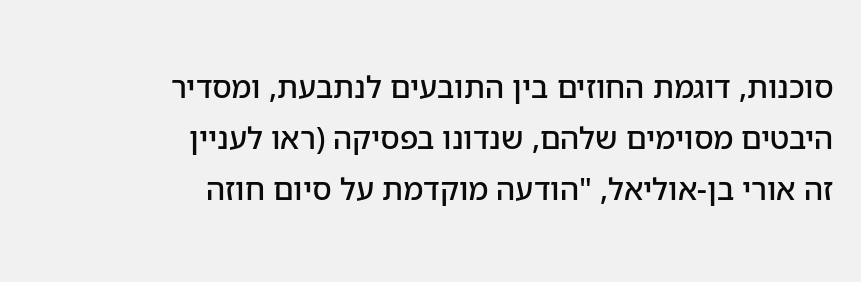סוכנות, דוגמת החוזים בין התובעים לנתבעת, ומסדיר היבטים מסוימים שלהם, שנדונו בפסיקה (ראו לעניין זה אורי בן-אוליאל, "הודעה מוקדמת על סיום חוזה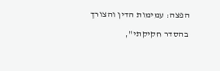הפצה: עמימות הדין והצורך בהסדר חקיקתי",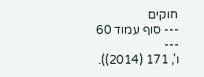חוקים
--- סוף עמוד 60 ---
ו', 171 (2014)).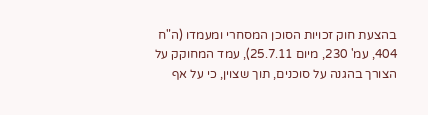בהצעת חוק זכויות הסוכן המסחרי ומעמדו (ה"ח 404, עמ' 230, מיום 25.7.11), עמד המחוקק על הצורך בהגנה על סוכנים, תוך שצוין, כי על אף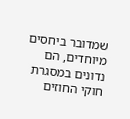שמדובר ביחסים מיוחדים, הם נדונים במסגרת חוקי החוזים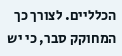הכלליים. לצורך כך המחוקק סבר, כי יש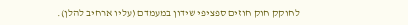לחוקק חוק חוזים ספציפי שידון במעמדם (עליו ארחיב להלן).